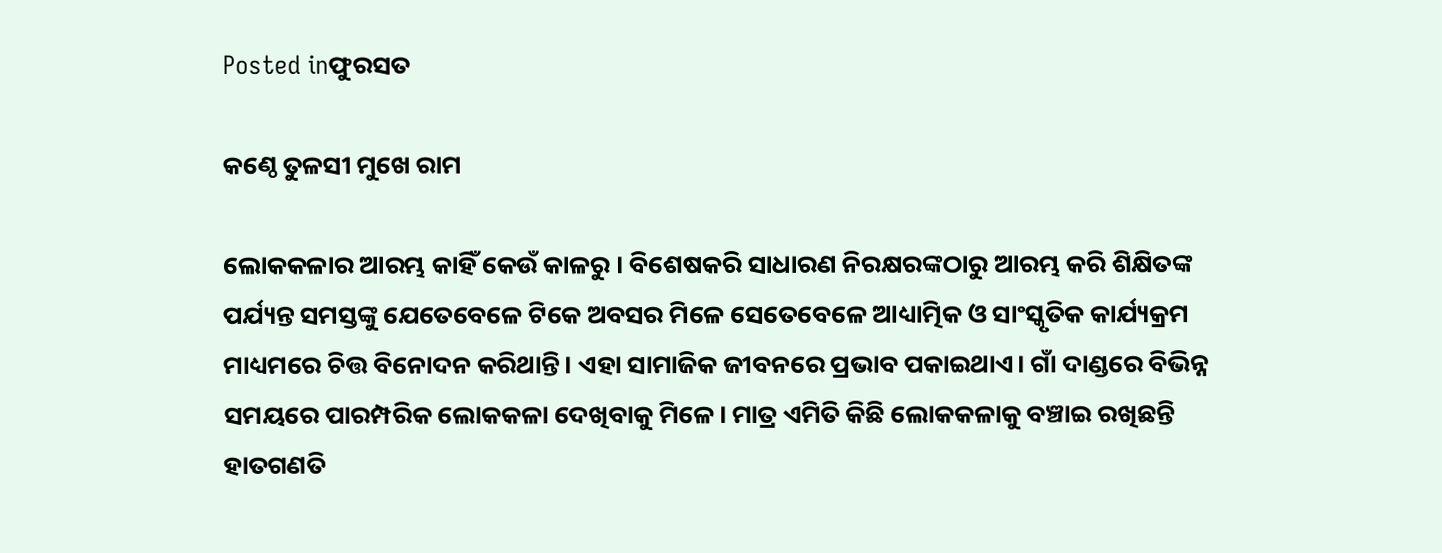Posted inଫୁରସତ

କଣ୍ଠେ ତୁଳସୀ ମୁଖେ ରାମ

ଲୋକକଳାର ଆରମ୍ଭ କାହିଁ କେଉଁ କାଳରୁ । ବିଶେଷକରି ସାଧାରଣ ନିରକ୍ଷରଙ୍କଠାରୁ ଆରମ୍ଭ କରି ଶିକ୍ଷିତଙ୍କ ପର୍ଯ୍ୟନ୍ତ ସମସ୍ତଙ୍କୁ ଯେତେବେଳେ ଟିକେ ଅବସର ମିଳେ ସେତେବେଳେ ଆଧ୍ୟାତ୍ମିକ ଓ ସାଂସ୍କୃତିକ କାର୍ଯ୍ୟକ୍ରମ ମାଧ୍ୟମରେ ଚିତ୍ତ ବିନୋଦନ କରିଥାନ୍ତି। ଏହା ସାମାଜିକ ଜୀବନରେ ପ୍ରଭାବ ପକାଇଥାଏ। ଗାଁ ଦାଣ୍ଡରେ ବିଭିନ୍ନ ସମୟରେ ପାରମ୍ପରିକ ଲୋକକଳା ଦେଖିବାକୁ ମିଳେ। ମାତ୍ର ଏମିତି କିଛି ଲୋକକଳାକୁ ବଞ୍ଚାଇ ରଖିଛନ୍ତି ହାତଗଣତି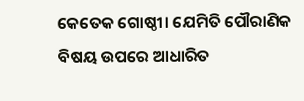କେତେକ ଗୋଷ୍ଠୀ। ଯେମିତି ପୌରାଣିକ ବିଷୟ ଉପରେ ଆଧାରିତ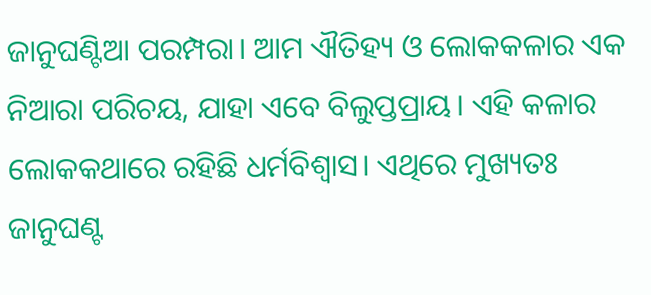ଜାନୁଘଣ୍ଟିଆ ପରମ୍ପରା। ଆମ ଐତିହ୍ୟ ଓ ଲୋକକଳାର ଏକ ନିଆରା ପରିଚୟ, ଯାହା ଏବେ ବିଲୁପ୍ତପ୍ରାୟ। ଏହି କଳାର ଲୋକକଥାରେ ରହିଛି ଧର୍ମବିଶ୍ୱାସ। ଏଥିରେ ମୁଖ୍ୟତଃ ଜାନୁଘଣ୍ଟ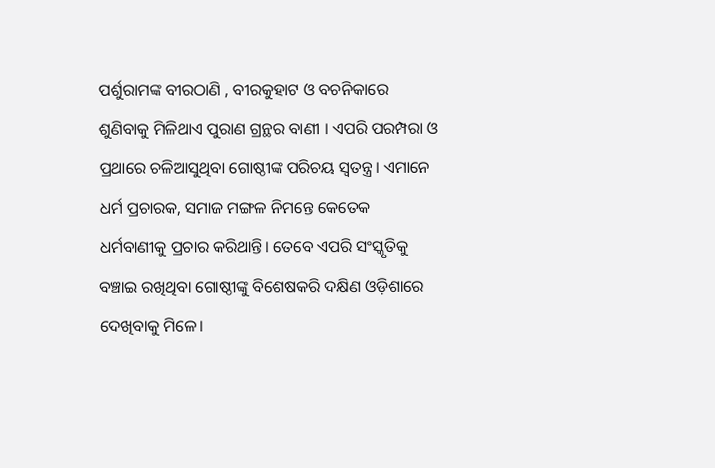ପର୍ଶୁରାମଙ୍କ ବୀରଠାଣି , ବୀରକୁହାଟ ଓ ବଚନିକାରେ ଶୁଣିବାକୁ ମିଳିଥାଏ ପୁରାଣ ଗ୍ରନ୍ଥର ବାଣୀ । ଏପରି ପରମ୍ପରା ଓ ପ୍ରଥାରେ ଚଳିଆସୁଥିବା ଗୋଷ୍ଠୀଙ୍କ ପରିଚୟ ସ୍ବତନ୍ତ୍ର। ଏମାନେ ଧର୍ମ ପ୍ରଚାରକ, ସମାଜ ମଙ୍ଗଳ ନିମନ୍ତେ କେତେକ ଧର୍ମବାଣୀକୁ ପ୍ରଚାର କରିଥାନ୍ତି। ତେବେ ଏପରି ସଂସ୍କୃତିକୁ ବଞ୍ଚାଇ ରଖିଥିବା ଗୋଷ୍ଠୀଙ୍କୁ ବିଶେଷକରି ଦକ୍ଷିଣ ଓଡ଼ିଶାରେ ଦେଖିବାକୁ ମିଳେ।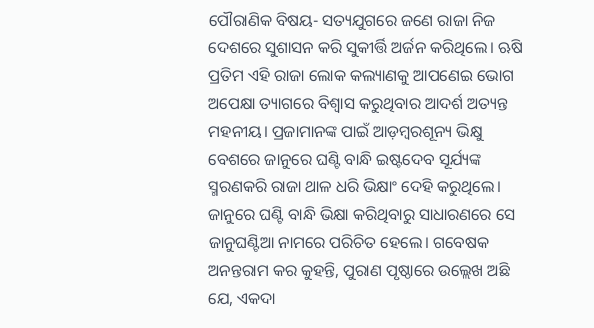ପୌରାଣିକ ବିଷୟ- ସତ୍ୟଯୁଗରେ ଜଣେ ରାଜା ନିଜ ଦେଶରେ ସୁଶାସନ କରି ସୁକୀର୍ତ୍ତି ଅର୍ଜନ କରିଥିଲେ। ଋଷି ପ୍ରତିମ ଏହି ରାଜା ଲୋକ କଲ୍ୟାଣକୁ ଆପଣେଇ ଭୋଗ ଅପେକ୍ଷା ତ୍ୟାଗରେ ବିଶ୍ୱାସ କରୁଥିବାର ଆଦର୍ଶ ଅତ୍ୟନ୍ତ ମହନୀୟ। ପ୍ରଜାମାନଙ୍କ ପାଇଁ ଆଡ଼ମ୍ବରଶୂନ୍ୟ ଭିକ୍ଷୁ ବେଶରେ ଜାନୁରେ ଘଣ୍ଟି ବାନ୍ଧି ଇଷ୍ଟଦେବ ସୂର୍ଯ୍ୟଙ୍କ ସ୍ମରଣକରି ରାଜା ଥାଳ ଧରି ଭିକ୍ଷାଂ ଦେହି କରୁଥିଲେ। ଜାନୁରେ ଘଣ୍ଟି ବାନ୍ଧି ଭିକ୍ଷା କରିଥିବାରୁ ସାଧାରଣରେ ସେ ଜାନୁଘଣ୍ଟିଆ ନାମରେ ପରିଚିତ ହେଲେ। ଗବେଷକ ଅନନ୍ତରାମ କର କୁହନ୍ତି, ପୁରାଣ ପୃଷ୍ଠାରେ ଉଲ୍ଲେଖ ଅଛି ଯେ, ଏକଦା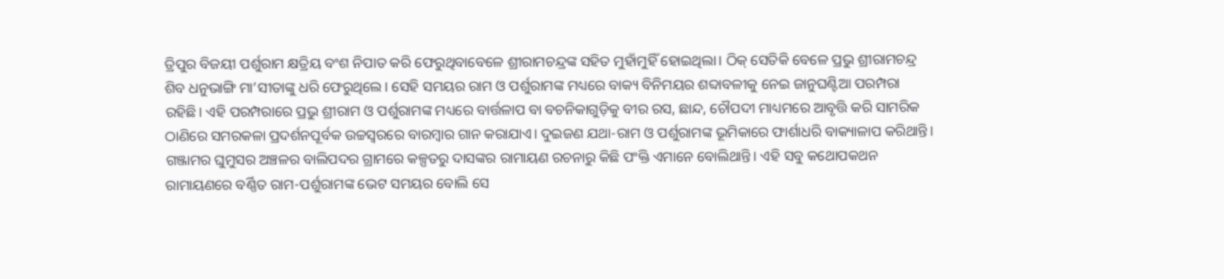ତ୍ରିପୁର ବିଜୟୀ ପର୍ଶୁରାମ କ୍ଷତ୍ରିୟ ବଂଶ ନିପାତ କରି ଫେରୁଥିବାବେଳେ ଶ୍ରୀରାମଚନ୍ଦ୍ରଙ୍କ ସହିତ ମୁହାଁମୁହିଁ ହୋଇଥିଲା। ଠିକ୍‌ ସେତିକି ବେଳେ ପ୍ରଭୁ ଶ୍ରୀରାମଚନ୍ଦ୍ର ଶିବ ଧନୁଭାଙ୍ଗି ମା’ସୀତାଙ୍କୁ ଧରି ଫେରୁଥିଲେ। ସେହି ସମୟର ରାମ ଓ ପର୍ଶୁରାମଙ୍କ ମଧ୍ୟରେ ବାକ୍ୟ ବିନିମୟର ଶବ୍ଦାବଳୀକୁ ନେଇ ଜାନୁଘଣ୍ଟିଆ ପରମ୍ପରା ରହିଛି। ଏହି ପରମ୍ପରାରେ ପ୍ରଭୁ ଶ୍ରୀରାମ ଓ ପର୍ଶୁରାମଙ୍କ ମଧ୍ୟରେ ବାର୍ତ୍ତଳାପ ବା ବଚନିକାଗୁଡ଼ିକୁ ବୀର ରସ, ଛାନ୍ଦ, ଚୌପଦୀ ମାଧ୍ୟମରେ ଆବୃତ୍ତି କରି ସାମରିକ ଠାଣିରେ ସମରକଳା ପ୍ରଦର୍ଶନପୂର୍ବକ ଉଚ୍ଚସ୍ବରରେ ବାରମ୍ବାର ଗାନ କରାଯାଏ। ଦୁଇଜଣ ଯଥା-ରାମ ଓ ପର୍ଶୁରାମଙ୍କ ଭୂମିକାରେ ଫାର୍ଶାଧରି ବାକ୍ୟାଳାପ କରିଥାନ୍ତି। ଗଞ୍ଜାମର ଘୁମୁସର ଅଞ୍ଚଳର ବାଲିପଦର ଗ୍ରାମରେ କଳ୍ପତରୁ ଦାସଙ୍କର ରାମାୟଣ ରଚନାରୁ କିଛି ପଂକ୍ତି ଏମାନେ ବୋଲିଥାନ୍ତି। ଏହି ସବୁ କଥୋପକଥନ ରାମାୟଣରେ ବର୍ଣ୍ଣିତ ରାମ-ପର୍ଶୁରାମଙ୍କ ଭେଟ ସମୟର ବୋଲି ସେ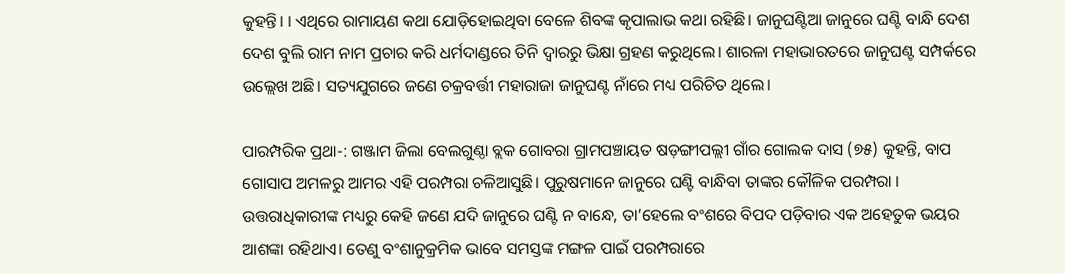କୁହନ୍ତି। । ଏଥିରେ ରାମାୟଣ କଥା ଯୋଡ଼ିହୋଇଥିବା ବେଳେ ଶିବଙ୍କ କୃପାଲାଭ କଥା ରହିଛି। ଜାନୁଘଣ୍ଟିଆ ଜାନୁରେ ଘଣ୍ଟି ବାନ୍ଧି ଦେଶ ଦେଶ ବୁଲି ରାମ ନାମ ପ୍ରଚାର କରି ଧର୍ମଦାଣ୍ଡରେ ତିନି ଦ୍ୱାରରୁ ଭିକ୍ଷା ଗ୍ରହଣ କରୁଥିଲେ। ଶାରଳା ମହାଭାରତରେ ଜାନୁଘଣ୍ଟ ସମ୍ପର୍କରେ ଉଲ୍ଲେଖ ଅଛି। ସତ୍ୟଯୁଗରେ ଜଣେ ଚକ୍ରବର୍ତ୍ତୀ ମହାରାଜା ଜାନୁଘଣ୍ଟ ନାଁରେ ମଧ୍ୟ ପରିଚିତ ଥିଲେ।

ପାରମ୍ପରିକ ପ୍ରଥା-: ଗଞ୍ଜାମ ଜିଲା ବେଲଗୁଣ୍ଠା ବ୍ଲକ ଗୋବରା ଗ୍ରାମପଞ୍ଚାୟତ ଷଡ଼ଙ୍ଗୀପଲ୍ଲୀ ଗାଁର ଗୋଲକ ଦାସ (୭୫) କୁହନ୍ତି, ବାପ ଗୋସାପ ଅମଳରୁ ଆମର ଏହି ପରମ୍ପରା ଚଳିଆସୁଛି। ପୁରୁଷମାନେ ଜାନୁରେ ଘଣ୍ଟି ବାନ୍ଧିବା ତାଙ୍କର କୌଳିକ ପରମ୍ପରା । ଉତ୍ତରାଧିକାରୀଙ୍କ ମଧ୍ୟରୁ କେହି ଜଣେ ଯଦି ଜାନୁରେ ଘଣ୍ଟି ନ ବାନ୍ଧେ, ତା’ହେଲେ ବଂଶରେ ବିପଦ ପଡ଼ିବାର ଏକ ଅହେତୁକ ଭୟର ଆଶଙ୍କା ରହିଥାଏ। ତେଣୁ ବଂଶାନୁକ୍ରମିକ ଭାବେ ସମସ୍ତଙ୍କ ମଙ୍ଗଳ ପାଇଁ ପରମ୍ପରାରେ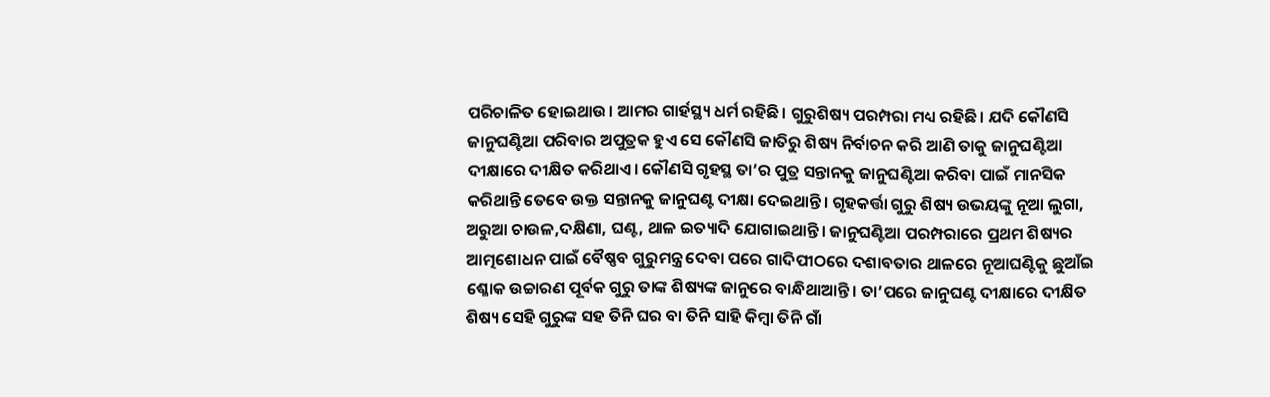ପରିଚାଳିତ ହୋଇଥାଉ। ଆମର ଗାର୍ହସ୍ଥ୍ୟ ଧର୍ମ ରହିଛି। ଗୁରୁଶିଷ୍ୟ ପରମ୍ପରା ମଧ୍ୟ ରହିଛି। ଯଦି କୌଣସି ଜାନୁଘଣ୍ଟିଆ ପରିବାର ଅପୁତ୍ରକ ହୁଏ ସେ କୌଣସି ଜାତିରୁ ଶିଷ୍ୟ ନିର୍ବାଚନ କରି ଆଣି ତାକୁ ଜାନୁଘଣ୍ଟିଆ ଦୀକ୍ଷାରେ ଦୀକ୍ଷିତ କରିଥାଏ। କୌଣସି ଗୃହସ୍ଥ ତା’ର ପୁତ୍ର ସନ୍ତାନକୁ ଜାନୁଘଣ୍ଟିଆ କରିବା ପାଇଁ ମାନସିକ କରିଥାନ୍ତି ତେବେ ଉକ୍ତ ସନ୍ତାନକୁ ଜାନୁଘଣ୍ଟ ଦୀକ୍ଷା ଦେଇଥାନ୍ତି। ଗୃହକର୍ତ୍ତା ଗୁରୁ ଶିଷ୍ୟ ଉଭୟଙ୍କୁ ନୂଆ ଲୁଗା, ଅରୁଆ ଚାଉଳ,ଦକ୍ଷିଣା, ଘଣ୍ଟ, ଥାଳ ଇତ୍ୟାଦି ଯୋଗାଇଥାନ୍ତି। ଜାନୁଘଣ୍ଟିଆ ପରମ୍ପରାରେ ପ୍ରଥମ ଶିଷ୍ୟର ଆତ୍ମଶୋଧନ ପାଇଁ ବୈଷ୍ଣବ ଗୁରୁମନ୍ତ୍ର ଦେବା ପରେ ଗାଦିପୀଠରେ ଦଶାବତାର ଥାଳରେ ନୂଆଘଣ୍ଟିକୁ ଛୁଆଁଇ ଶ୍ଳୋକ ଉଚ୍ଚାରଣ ପୂର୍ବକ ଗୁରୁ ତାଙ୍କ ଶିଷ୍ୟଙ୍କ ଜାନୁରେ ବାନ୍ଧିଥାଆନ୍ତି। ତା’ପରେ ଜାନୁଘଣ୍ଟ ଦୀକ୍ଷାରେ ଦୀକ୍ଷିତ ଶିଷ୍ୟ ସେହି ଗୁରୁଙ୍କ ସହ ତିନି ଘର ବା ତିନି ସାହି କିମ୍ବା ତିନି ଗାଁ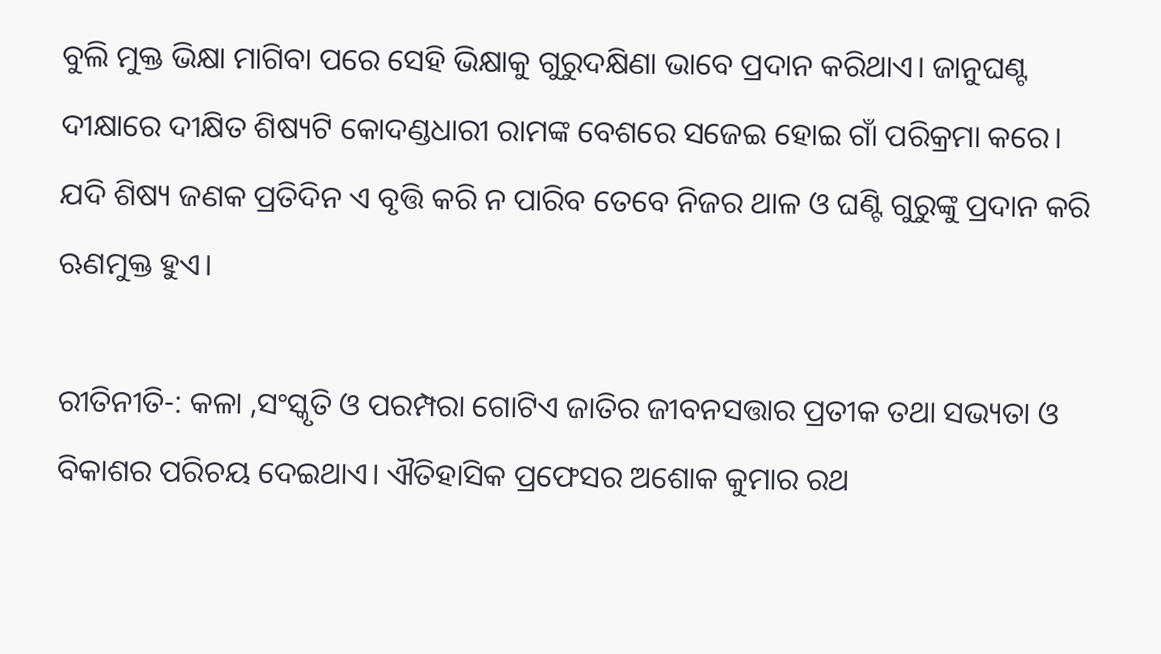ବୁଲି ମୁକ୍ତ ଭିକ୍ଷା ମାଗିବା ପରେ ସେହି ଭିକ୍ଷାକୁ ଗୁରୁଦକ୍ଷିଣା ଭାବେ ପ୍ରଦାନ କରିଥାଏ। ଜାନୁଘଣ୍ଟ ଦୀକ୍ଷାରେ ଦୀକ୍ଷିତ ଶିଷ୍ୟଟି କୋଦଣ୍ଡଧାରୀ ରାମଙ୍କ ବେଶରେ ସଜେଇ ହୋଇ ଗାଁ ପରିକ୍ରମା କରେ। ଯଦି ଶିଷ୍ୟ ଜଣକ ପ୍ରତିଦିନ ଏ ବୃତ୍ତି କରି ନ ପାରିବ ତେବେ ନିଜର ଥାଳ ଓ ଘଣ୍ଟି ଗୁରୁଙ୍କୁ ପ୍ରଦାନ କରି ଋଣମୁକ୍ତ ହୁଏ।

ରୀତିନୀତି-: କଳା ,ସଂସ୍କୃତି ଓ ପରମ୍ପରା ଗୋଟିଏ ଜାତିର ଜୀବନସତ୍ତାର ପ୍ରତୀକ ତଥା ସଭ୍ୟତା ଓ ବିକାଶର ପରିଚୟ ଦେଇଥାଏ। ଐତିହାସିକ ପ୍ରଫେସର ଅଶୋକ କୁମାର ରଥ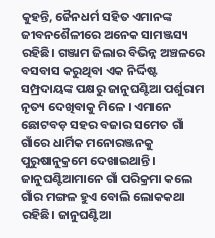କୁହନ୍ତି, ଜୈନଧର୍ମ ସହିତ ଏମାନଙ୍କ ଜୀବନଶୈଳୀରେ ଅନେକ ସାମଞ୍ଜସ୍ୟ ରହିଛି। ଗଞ୍ଜାମ ଜିଲାର ବିଭିନ୍ନ ଅଞ୍ଚଳରେ ବସବାସ କରୁଥିବା ଏକ ନିର୍ଦ୍ଦିଷ୍ଟ ସମ୍ପ୍ରଦାୟଙ୍କ ପକ୍ଷରୁ ଜାନୁଘଣ୍ଟିଆ ପର୍ଶୁରାମ ନୃତ୍ୟ ଦେଖିବାକୁ ମିଳେ । ଏମାନେ ଛୋଟବଡ଼ ସହର ବଜାର ସମେତ ଗାଁ ଗାଁରେ ଧାର୍ମିକ ମନୋରଞ୍ଜନକୁ ପୁରୁଷାନୁକ୍ରମେ ଦେଖାଇଥାନ୍ତି। ଜାନୁଘଣ୍ଟିଆମାନେ ଗାଁ ପରିକ୍ରମା କଲେ ଗାଁର ମଙ୍ଗଳ ହୁଏ ବୋଲି ଲୋକକଥା ରହିଛି। ଜାନୁଘଣ୍ଟିଆ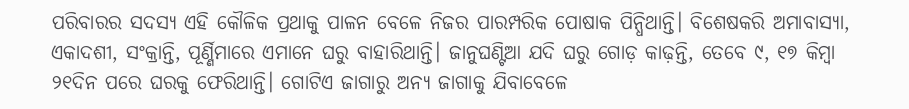ପରିବାରର ସଦସ୍ୟ ଏହି କୌଳିକ ପ୍ରଥାକୁ ପାଳନ ବେଳେ ନିଜର ପାରମ୍ପରିକ ପୋଷାକ ପିନ୍ଧିଥାନ୍ତି। ବିଶେଷକରି ଅମାବାସ୍ୟା, ଏକାଦଶୀ, ସଂକ୍ରାନ୍ତି, ପୂର୍ଣ୍ଣିମାରେ ଏମାନେ ଘରୁ ବାହାରିଥାନ୍ତି। ଜାନୁଘଣ୍ଟିଆ ଯଦି ଘରୁ ଗୋଡ଼ କାଢ଼ନ୍ତି, ତେବେ ୯, ୧୭ କିମ୍ବା ୨୧ଦିନ ପରେ ଘରକୁ ଫେରିଥାନ୍ତି। ଗୋଟିଏ ଜାଗାରୁ ଅନ୍ୟ ଜାଗାକୁ ଯିବାବେଳେ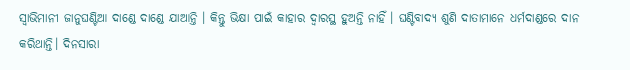ସ୍ବାଭିମାନୀ ଜାନୁଘଣ୍ଟିଆ ଦାଣ୍ଡେ ଦାଣ୍ଡେ ଯାଆନ୍ତି । କିନ୍ତୁ ଭିକ୍ଷା ପାଇଁ କାହାର ଦ୍ୱାରସ୍ଥ ହୁଅନ୍ତି ନାହିଁ । ଘଣ୍ଟିବାଦ୍ୟ ଶୁଣି ଦାତାମାନେ ଧର୍ମଦାଣ୍ଡରେ ଦାନ କରିଥାନ୍ତି। ଦିନସାରା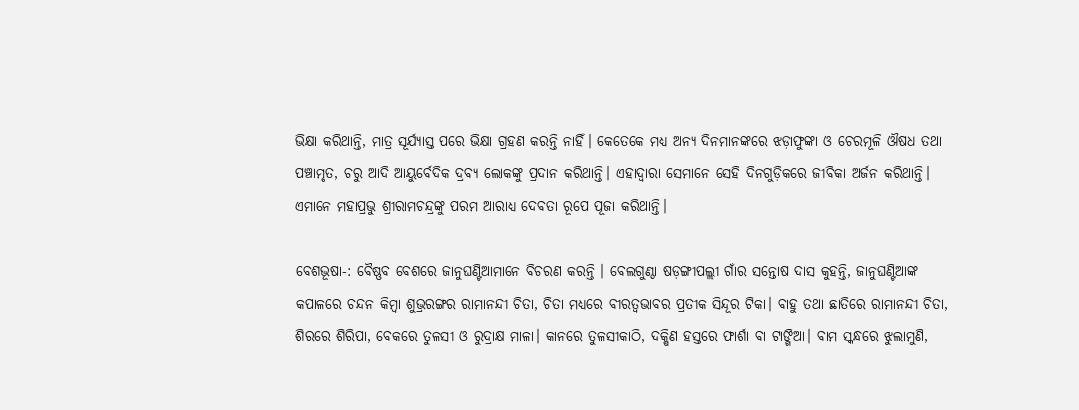ଭିକ୍ଷା କରିଥାନ୍ତି, ମାତ୍ର ସୂର୍ଯ୍ୟାସ୍ତ ପରେ ଭିକ୍ଷା ଗ୍ରହଣ କରନ୍ତି ନାହିଁ। କେତେକେ ମଧ୍ୟ ଅନ୍ୟ ଦିନମାନଙ୍କରେ ଝଡ଼ାଫୁଙ୍କା ଓ ଚେରମୂଳି ଔଷଧ ତଥା ପଞ୍ଚାମୃତ, ଚରୁ ଆଦି ଆୟୁର୍ବେଦିକ ଦ୍ରବ୍ୟ ଲୋକଙ୍କୁ ପ୍ରଦାନ କରିଥାନ୍ତି। ଏହାଦ୍ୱାରା ସେମାନେ ସେହି ଦିନଗୁଡ଼ିକରେ ଜୀବିକା ଅର୍ଜନ କରିଥାନ୍ତି। ଏମାନେ ମହାପ୍ରଭୁ ଶ୍ରୀରାମଚନ୍ଦ୍ରଙ୍କୁ ପରମ ଆରାଧ୍ୟ ଦେବତା ରୂପେ ପୂଜା କରିଥାନ୍ତି।

ବେଶଭୂଷା-: ବୈଷ୍ଣବ ବେଶରେ ଜାନୁଘଣ୍ଟିଆମାନେ ବିଚରଣ କରନ୍ତି । ବେଲଗୁଣ୍ଠା ଷଡ଼ଙ୍ଗୀପଲ୍ଲୀ ଗାଁର ସନ୍ତୋଷ ଦାସ କୁହନ୍ତି, ଜାନୁଘଣ୍ଟିଆଙ୍କ କପାଳରେ ଚନ୍ଦନ କିମ୍ବା ଶୁଭ୍ରରଙ୍ଗର ରାମାନନ୍ଦୀ ଚିତା, ଚିତା ମଧ୍ୟରେ ବୀରତ୍ୱଭାବର ପ୍ରତୀକ ସିନ୍ଦୂର ଟିକା। ବାହୁ ତଥା ଛାତିରେ ରାମାନନ୍ଦୀ ଚିତା, ଶିରରେ ଶିରିପା, ବେକରେ ତୁଳସୀ ଓ ରୁଦ୍ରାକ୍ଷ ମାଳା। କାନରେ ତୁଳସୀକାଠି, ଦକ୍ଷିଣ ହସ୍ତରେ ଫାର୍ଶା ବା ଟାଙ୍ଗିଆ। ବାମ ସ୍କନ୍ଧରେ ଝୁଲାମୁଣି,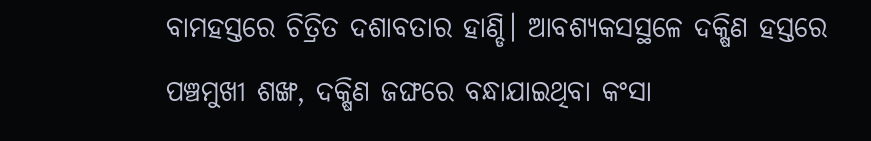ବାମହସ୍ତରେ ଚିତ୍ରିତ ଦଶାବତାର ହାଣ୍ଡି। ଆବଶ୍ୟକସସ୍ଥଳେ ଦକ୍ଷିଣ ହସ୍ତରେ ପଞ୍ଚମୁଖୀ ଶଙ୍ଖ, ଦକ୍ଷିଣ ଜଙ୍ଘରେ ବନ୍ଧାଯାଇଥିବା କଂସା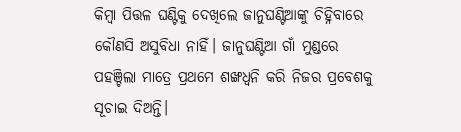କିମ୍ବା ପିତ୍ତଳ ଘଣ୍ଟିକୁ ଦେଖିଲେ ଜାନୁଘଣ୍ଟିଆଙ୍କୁ ଚିହ୍ନିବାରେ କୌଣସି ଅସୁବିଧା ନାହିଁ। ଜାନୁଘଣ୍ଟିଆ ଗାଁ ମୁଣ୍ଡରେ ପହଞ୍ଚିଲା ମାତ୍ରେ ପ୍ରଥମେ ଶଙ୍ଖଧ୍ୱନି କରି ନିଜର ପ୍ରବେଶକୁ ସୂଚାଇ ଦିଅନ୍ତି।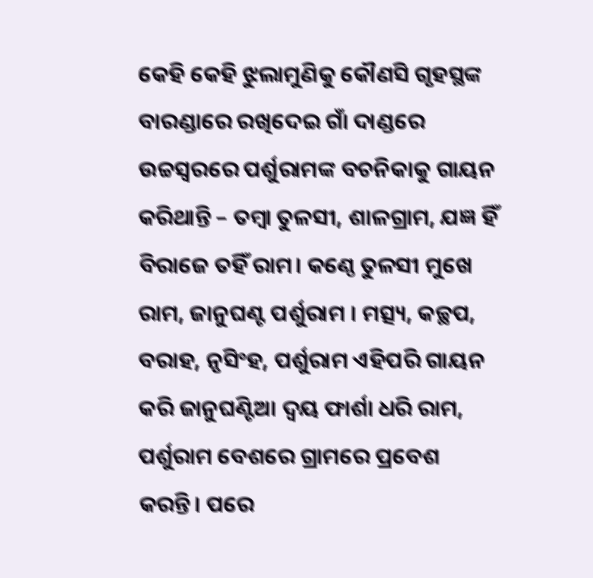କେହି କେହି ଝୁଲାମୁଣିକୁ କୌଣସି ଗୃହସ୍ଥଙ୍କ ବାରଣ୍ଡାରେ ରଖିଦେଇ ଗାଁ ଦାଣ୍ଡରେ ଉଚ୍ଚସ୍ବରରେ ପର୍ଶୁରାମଙ୍କ ବଚନିକାକୁ ଗାୟନ କରିଥାନ୍ତି – ତମ୍ବା ତୁଳସୀ, ଶାଳଗ୍ରାମ, ଯଜ୍ଞ ହିଁ ବିରାଜେ ତହିଁ ରାମ। କଣ୍ଠେ ତୁଳସୀ ମୁଖେ ରାମ, ଜାନୁଘଣ୍ଟ ପର୍ଶୁରାମ । ମତ୍ସ୍ୟ, କଚ୍ଛପ, ବରାହ, ନୃସିଂହ, ପର୍ଶୁରାମ ଏହିପରି ଗାୟନ କରି ଜାନୁଘଣ୍ଟିଆ ଦ୍ୱୟ ଫାର୍ଶା ଧରି ରାମ, ପର୍ଶୁରାମ ବେଶରେ ଗ୍ରାମରେ ପ୍ରବେଶ କରନ୍ତି। ପରେ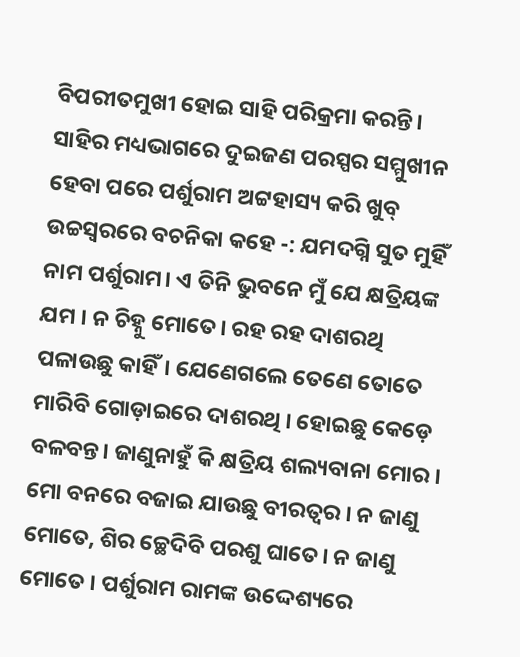ବିପରୀତମୁଖୀ ହୋଇ ସାହି ପରିକ୍ରମା କରନ୍ତି। ସାହିର ମଧ୍ୟଭାଗରେ ଦୁଇଜଣ ପରସ୍ପର ସମ୍ମୁଖୀନ ହେବା ପରେ ପର୍ଶୁରାମ ଅଟ୍ଟହାସ୍ୟ କରି ଖୁବ୍‌ ଉଚ୍ଚସ୍ବରରେ ବଚନିକା କହେ -: ଯମଦଗ୍ନି ସୁତ ମୁହିଁ ନାମ ପର୍ଶୁରାମ। ଏ ତିନି ଭୁବନେ ମୁଁ ଯେ କ୍ଷତ୍ରିୟଙ୍କ ଯମ । ନ ଚିହ୍ନୁ ମୋତେ। ରହ ରହ ଦାଶରଥି ପଳାଉଛୁ କାହିଁ। ଯେଣେଗଲେ ତେଣେ ତୋତେ ମାରିବି ଗୋଡ଼ାଇରେ ଦାଶରଥି । ହୋଇଛୁ କେଡ଼େ ବଳବନ୍ତ। ଜାଣୁନାହୁଁ କି କ୍ଷତ୍ରିୟ ଶଲ୍ୟବାନା ମୋର । ମୋ ବନରେ ବଜାଇ ଯାଉଛୁ ବୀରତ୍ୱର । ନ ଜାଣୁ ମୋତେ, ଶିର ଚ୍ଛେଦିବି ପରଶୁ ଘାତେ। ନ ଜାଣୁ ମୋତେ । ପର୍ଶୁରାମ ରାମଙ୍କ ଉଦ୍ଦେଶ୍ୟରେ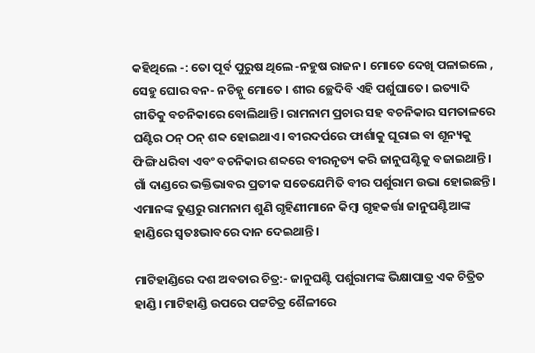କହିଥିଲେ -: ତୋ ପୂର୍ବ ପୁରୁଷ ଥିଲେ -ନହୁଷ ରାଜନ। ମୋତେ ଦେଖି ପଳାଇଲେ , ସେହୁ ଘୋର ବନ- ନଚିହ୍ନୁ ମୋତେ । ଶୀର ଚ୍ଛେଦିବି ଏହି ପର୍ଶୁଘାତେ। ଇତ୍ୟାଦି ଗୀତିକୁ ବଚନିକାରେ ବୋଲିଥାନ୍ତି। ରାମନାମ ପ୍ରଚାର ସହ ବଚନିକାର ସମତାଳରେ ଘଣ୍ଟିର ଠନ୍‌ ଠନ୍‌ ଶବ୍ଦ ହୋଇଥାଏ। ବୀରଦର୍ପରେ ଫାର୍ଶାକୁ ଘୂରାଇ ବା ଶୂନ୍ୟକୁ ଫିଙ୍ଗି ଧରିବା ଏବଂ ବଚନିକାର ଶବ୍ଦରେ ବୀରନୃତ୍ୟ କରି ଜାନୁଘଣ୍ଟିକୁ ବଜାଇଥାନ୍ତି। ଗାଁ ଦାଣ୍ଡରେ ଭକ୍ତିଭାବର ପ୍ରତୀକ ସତେଯେମିତି ବୀର ପର୍ଶୁରାମ ଉଭା ହୋଇଛନ୍ତି। ଏମାନଙ୍କ ତୁଣ୍ଡରୁ ରାମନାମ ଶୁଣି ଗୃହିଣୀମାନେ କିମ୍ବା ଗୃହକର୍ତ୍ତା ଜାନୁଘଣ୍ଟିଆଙ୍କ ହାଣ୍ଡିରେ ସ୍ବତଃଭାବରେ ଦାନ ଦେଇଥାନ୍ତି।

ମାଟିହାଣ୍ଡିରେ ଦଶ ଅବତାର ଚିତ୍ର:- ଜାନୁଘଣ୍ଟି ପର୍ଶୁରାମଙ୍କ ଭିକ୍ଷାପାତ୍ର ଏକ ଚିତ୍ରିତ ହାଣ୍ଡି। ମାଟିହାଣ୍ଡି ଉପରେ ପଟ୍ଟଚିତ୍ର ଶୈଳୀରେ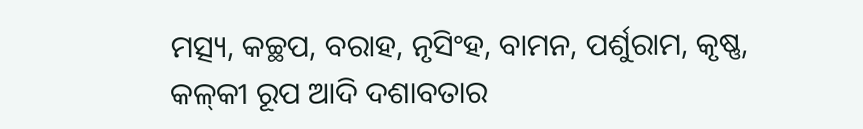ମତ୍ସ୍ୟ, କଚ୍ଛପ, ବରାହ, ନୃସିଂହ, ବାମନ, ପର୍ଶୁରାମ, କୃଷ୍ଣ, କଳ୍‌କୀ ରୂପ ଆଦି ଦଶାବତାର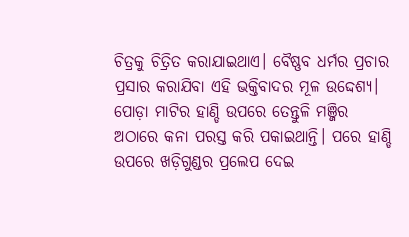ଚିତ୍ରକୁ ଚିତ୍ରିତ କରାଯାଇଥାଏ। ବୈଷ୍ଣବ ଧର୍ମର ପ୍ରଚାର ପ୍ରସାର କରାଯିବା ଏହି ଭକ୍ତିବାଦର ମୂଳ ଉଦ୍ଦେଶ୍ୟ। ପୋଡ଼ା ମାଟିର ହାଣ୍ଡି ଉପରେ ତେନ୍ତୁଳି ମଞ୍ଜିର ଅଠାରେ କନା ପରସ୍ତ କରି ପକାଇଥାନ୍ତି। ପରେ ହାଣ୍ଡି ଉପରେ ଖଡ଼ିଗୁଣ୍ଡର ପ୍ରଲେପ ଦେଇ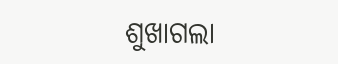ଶୁଖାଗଲା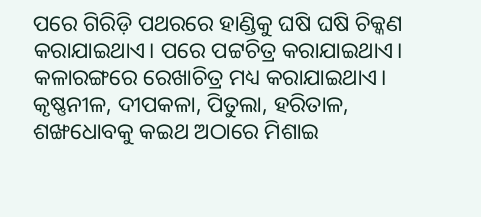ପରେ ଗିରିଡ଼ି ପଥରରେ ହାଣ୍ଡିକୁ ଘଷି ଘଷି ଚିକ୍କଣ କରାଯାଇଥାଏ। ପରେ ପଟ୍ଟଚିତ୍ର କରାଯାଇଥାଏ। କଳାରଙ୍ଗରେ ରେଖାଚିତ୍ର ମଧ୍ୟ କରାଯାଇଥାଏ। କୃଷ୍ଣନୀଳ, ଦୀପକଳା, ପିତୁଲା, ହରିତାଳ, ଶଙ୍ଖଧୋବକୁ କଇଥ ଅଠାରେ ମିଶାଇ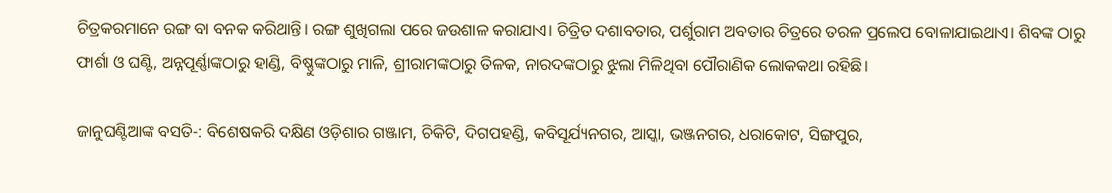ଚିତ୍ରକରମାନେ ରଙ୍ଗ ବା ବନକ କରିଥାନ୍ତି। ରଙ୍ଗ ଶୁଖିଗଲା ପରେ ଜଉଶାଳ କରାଯାଏ। ଚିତ୍ରିତ ଦଶାବତାର, ପର୍ଶୁରାମ ଅବତାର ଚିତ୍ରରେ ତରଳ ପ୍ରଲେପ ବୋଳାଯାଇଥାଏ। ଶିବଙ୍କ ଠାରୁ ଫାର୍ଶା ଓ ଘଣ୍ଟି, ଅନ୍ନପୂର୍ଣ୍ଣାଙ୍କଠାରୁ ହାଣ୍ଡି, ବିଷ୍ଣୁଙ୍କଠାରୁ ମାଳି, ଶ୍ରୀରାମଙ୍କଠାରୁ ତିଳକ, ନାରଦଙ୍କଠାରୁ ଝୁଲା ମିଳିଥିବା ପୌରାଣିକ ଲୋକକଥା ରହିଛି।

ଜାନୁଘଣ୍ଟିଆଙ୍କ ବସତି-: ବିଶେଷକରି ଦକ୍ଷିଣ ଓଡ଼ିଶାର ଗଞ୍ଜାମ, ଚିକିଟି, ଦିଗପହଣ୍ଡି, କବିସୂର୍ଯ୍ୟନଗର, ଆସ୍କା, ଭଞ୍ଜନଗର, ଧରାକୋଟ, ସିଙ୍ଗପୁର,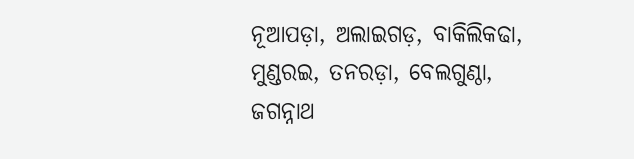ନୂଆପଡ଼ା, ଅଲାଇଗଡ଼, ବାକିଲିକଢା, ମୁଣ୍ଡରଇ, ତନରଡ଼ା, ବେଲଗୁଣ୍ଠା, ଜଗନ୍ନାଥ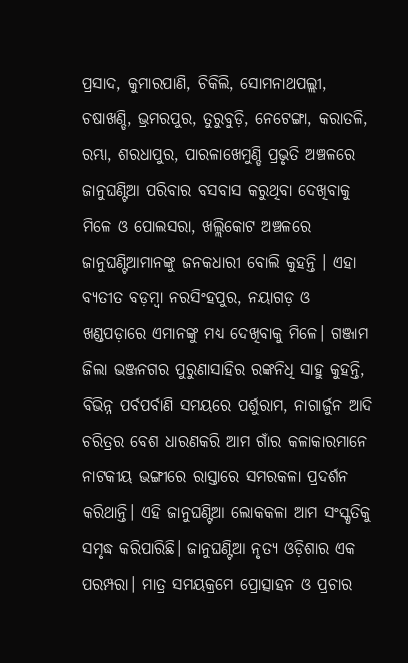ପ୍ରସାଦ, କୁମାରପାଣି, ଚିକିଲି, ସୋମନାଥପଲ୍ଲୀ, ଚଷାଖଣ୍ଡି, ଭ୍ରମରପୁର, ତୁରୁବୁଡ଼ି, ନେଟେଙ୍ଗା, କରାତଳି, ରମ୍ଭା, ଶରଧାପୁର, ପାରଳାଖେମୁଣ୍ଡି ପ୍ରଭୃତି ଅଞ୍ଚଳରେ ଜାନୁଘଣ୍ଟିଆ ପରିବାର ବସବାସ କରୁଥିବା ଦେଖିବାକୁ ମିଳେ ଓ ପୋଲସରା, ଖଲ୍ଲିକୋଟ ଅଞ୍ଚଳରେ ଜାନୁଘଣ୍ଟିଆମାନଙ୍କୁ ଜନକଧାରୀ ବୋଲି କୁହନ୍ତି । ଏହା ବ୍ୟତୀତ ବଡ଼ମ୍ବା ନରସିଂହପୁର, ନୟାଗଡ଼ ଓ ଖଣ୍ଡପଡ଼ାରେ ଏମାନଙ୍କୁ ମଧ୍ୟ ଦେଖିବାକୁ ମିଳେ। ଗଞ୍ଜାମ ଜିଲା ଭଞ୍ଜନଗର ପୁରୁଣାସାହିର ରଙ୍କନିଧି ସାହୁ କୁହନ୍ତି, ବିଭିନ୍ନ ପର୍ବପର୍ବାଣି ସମୟରେ ପର୍ଶୁରାମ, ନାଗାର୍ଜୁନ ଆଦି ଚରିତ୍ରର ବେଶ ଧାରଣକରି ଆମ ଗାଁର କଳାକାରମାନେ ନାଟକୀୟ ଭଙ୍ଗୀରେ ରାସ୍ତାରେ ସମରକଳା ପ୍ରଦର୍ଶନ କରିଥାନ୍ତି। ଏହି ଜାନୁଘଣ୍ଟିଆ ଲୋକକଳା ଆମ ସଂସ୍କୃତିକୁ ସମୃଦ୍ଧ କରିପାରିଛି। ଜାନୁଘଣ୍ଟିଆ ନୃତ୍ୟ ଓଡ଼ିଶାର ଏକ ପରମ୍ପରା। ମାତ୍ର ସମୟକ୍ରମେ ପ୍ରୋତ୍ସାହନ ଓ ପ୍ରଚାର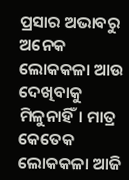ପ୍ରସାର ଅଭାବରୁ ଅନେକ ଲୋକକଳା ଆଉ ଦେଖିବାକୁ ମିଳୁନାହିଁ। ମାତ୍ର କେତେକ ଲୋକକଳା ଆଜି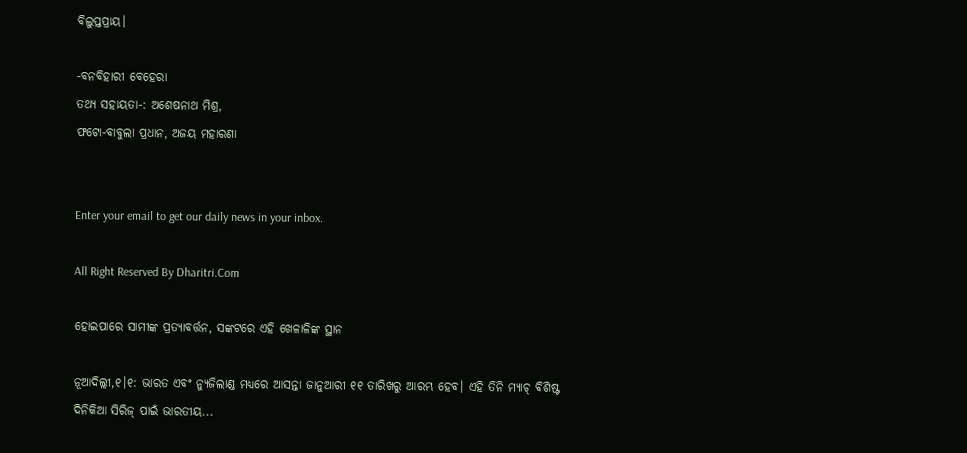ବିଲୁପ୍ତପ୍ରାୟ।

-ବନବିହାରୀ ବେହେରା
ତଥ୍ୟ ସହାୟତା-: ଅଶେଷନାଥ ମିଶ୍ର,
ଫଟୋ-ବାବୁଲା ପ୍ରଧାନ, ଅଜୟ ମହାରଣା


Enter your email to get our daily news in your inbox.

All Right Reserved By Dharitri.Com

ହୋଇପାରେ ସାମୀଙ୍କ ପ୍ରତ୍ୟାବର୍ତ୍ତନ, ସଙ୍କଟରେ ଏହି ଖେଳାଳିଙ୍କ ସ୍ଥାନ

ନୂଆଦିଲ୍ଲୀ,୧।୧: ଭାରତ ଏବଂ ନ୍ୟୁଜିଲାଣ୍ଡ ମଧ୍ୟରେ ଆସନ୍ତା ଜାନୁଆରୀ ୧୧ ତାରିଖରୁ ଆରମ୍ଭ ହେବ। ଏହି ତିନି ମ୍ୟାଚ୍‌ ବିଶିଷ୍ଟ ଦିନିକିଆ ସିରିଜ୍ ପାଇଁ ଭାରତୀୟ...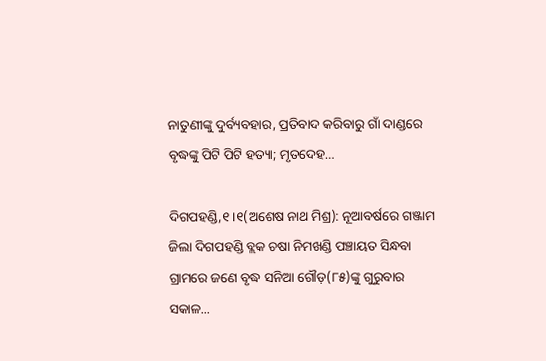ନାତୁଣୀଙ୍କୁ ଦୁର୍ବ୍ୟବହାର, ପ୍ରତିବାଦ କରିବାରୁ ଗାଁ ଦାଣ୍ଡରେ ବୃଦ୍ଧଙ୍କୁ ପିଟି ପିଟି ହତ୍ୟା; ମୃତଦେହ…

ଦିଗପହଣ୍ଡି,୧।୧(ଅଶେଷ ନାଥ ମିଶ୍ର): ନୂଆବର୍ଷରେ ଗଞ୍ଜାମ ଜିଲା ଦିଗପହଣ୍ଡି ବ୍ଲକ ଚଷା ନିମଖଣ୍ଡି ପଞ୍ଚାୟତ ସିନ୍ଧବା ଗ୍ରାମରେ ଜଣେ ବୃଦ୍ଧ ସନିଆ ଗୌଡ଼(୮୫)ଙ୍କୁ ଗୁରୁବାର ସକାଳ...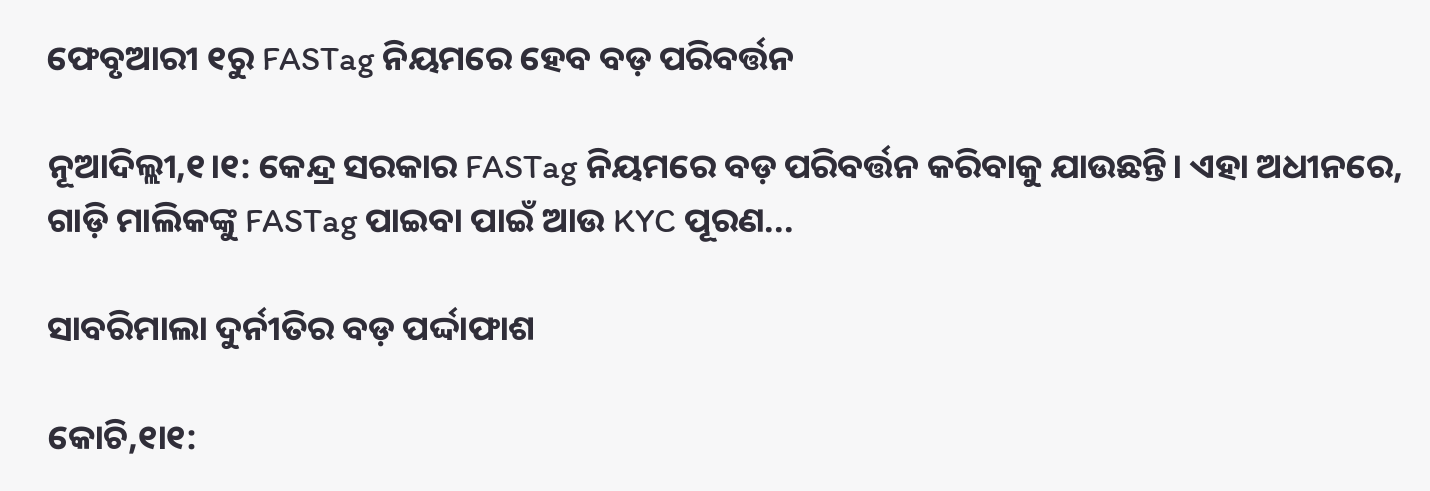ଫେବୃଆରୀ ୧ରୁ FASTag ନିୟମରେ ହେବ ବଡ଼ ପରିବର୍ତ୍ତନ

ନୂଆଦିଲ୍ଲୀ,୧।୧: କେନ୍ଦ୍ର ସରକାର FASTag ନିୟମରେ ବଡ଼ ପରିବର୍ତ୍ତନ କରିବାକୁ ଯାଉଛନ୍ତି। ଏହା ଅଧୀନରେ, ଗାଡ଼ି ମାଲିକଙ୍କୁ FASTag ପାଇବା ପାଇଁ ଆଉ KYC ପୂରଣ...

ସାବରିମାଲା ଦୁର୍ନୀତିର ବଡ଼ ପର୍ଦ୍ଦାଫାଶ

କୋଚି,୧ା୧: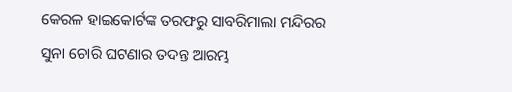କେରଳ ହାଇକୋର୍ଟଙ୍କ ତରଫରୁ ସାବରିମାଲା ମନ୍ଦିରର ସୁନା ଚୋରି ଘଟଣାର ତଦନ୍ତ ଆରମ୍ଭ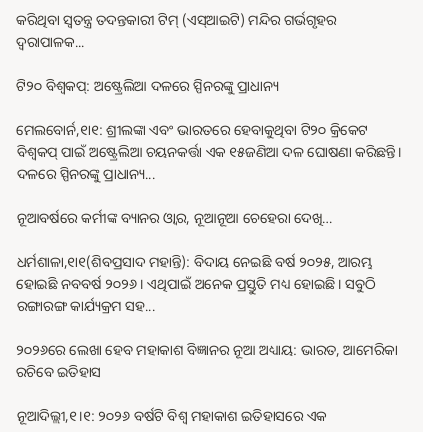କରିଥିବା ସ୍ୱତନ୍ତ୍ର ତଦନ୍ତକାରୀ ଟିମ୍‌ (ଏସ୍‌ଆଇଟି) ମନ୍ଦିର ଗର୍ଭଗୃହର ଦ୍ୱରାପାଳକ...

ଟି୨୦ ବିଶ୍ୱକପ୍‌: ଅଷ୍ଟ୍ରେଲିଆ ଦଳରେ ସ୍ପିନରଙ୍କୁ ପ୍ରାଧାନ୍ୟ

ମେଲବୋର୍ନ,୧ା୧: ଶ୍ରୀଲଙ୍କା ଏବଂ ଭାରତରେ ହେବାକୁଥିବା ଟି୨୦ କ୍ରିକେଟ ବିଶ୍ୱକପ୍‌ ପାଇଁ ଅଷ୍ଟ୍ରେଲିଆ ଚୟନକର୍ତ୍ତା ଏକ ୧୫ଜଣିଆ ଦଳ ଘୋଷଣା କରିଛନ୍ତି। ଦଳରେ ସ୍ପିନରଙ୍କୁ ପ୍ରାଧାନ୍ୟ...

ନୂଆବର୍ଷରେ କର୍ମୀଙ୍କ ବ୍ୟାନର ଓ୍ବାର, ନୂଆନୂଆ ଚେହେରା ଦେଖି…

ଧର୍ମଶାଳା,୧ା୧(ଶିବପ୍ରସାଦ ମହାନ୍ତି): ବିଦାୟ ନେଇଛି ବର୍ଷ ୨୦୨୫, ଆରମ୍ଭ ହୋଇଛି ନବବର୍ଷ ୨୦୨୬। ଏଥିପାଇଁ ଅନେକ ପ୍ରସ୍ତୁତି ମଧ୍ୟ ହୋଇଛି। ସବୁଠି ରଙ୍ଗାରଙ୍ଗ କାର୍ଯ୍ୟକ୍ରମ ସହ...

୨୦୨୬ରେ ଲେଖା ହେବ ମହାକାଶ ବିଜ୍ଞାନର ନୂଆ ଅଧ୍ୟାୟ: ଭାରତ, ଆମେରିକା ରଚିବେ ଇତିହାସ

ନୂଆଦିଲ୍ଲୀ,୧।୧: ୨୦୨୬ ବର୍ଷଟି ବିଶ୍ୱ ମହାକାଶ ଇତିହାସରେ ଏକ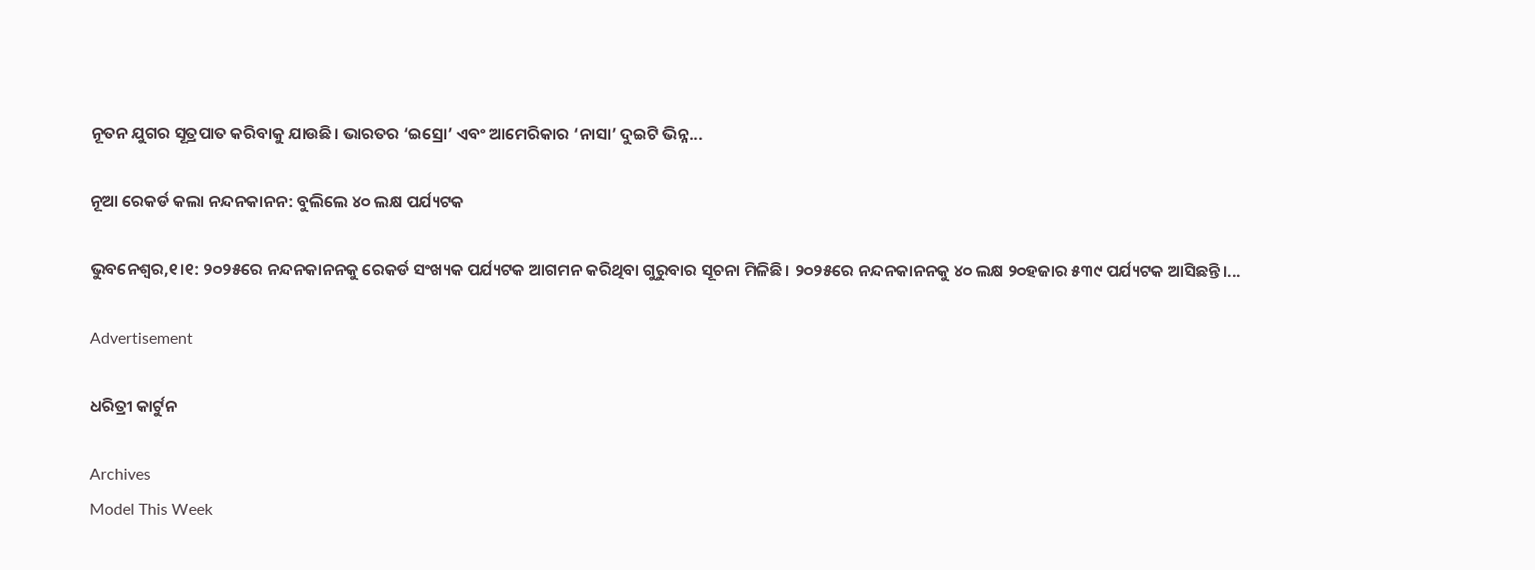ନୂତନ ଯୁଗର ସୂତ୍ରପାତ କରିବାକୁ ଯାଉଛି। ଭାରତର ‘ଇସ୍ରୋ’ ଏବଂ ଆମେରିକାର ‘ନାସା’ ଦୁଇଟି ଭିନ୍ନ...

ନୂଆ ରେକର୍ଡ କଲା ନନ୍ଦନକାନନ: ବୁଲିଲେ ୪୦ ଲକ୍ଷ ପର୍ଯ୍ୟଟକ

ଭୁବନେଶ୍ୱର,୧।୧: ୨୦୨୫ରେ ନନ୍ଦନକାନନକୁ ରେକର୍ଡ ସଂଖ୍ୟକ ପର୍ଯ୍ୟଟକ ଆଗମନ କରିଥିବା ଗୁରୁବାର ସୂଚନା ମିଳିଛି। ୨୦୨୫ରେ ନନ୍ଦନକାନନକୁ ୪୦ ଲକ୍ଷ ୨୦ହଜାର ୫୩୯ ପର୍ଯ୍ୟଟକ ଆସିଛନ୍ତି।...

Advertisement

ଧରିତ୍ରୀ କାର୍ଟୁନ

Archives
Model This Week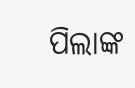ପିଲାଙ୍କ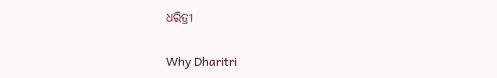ଧରିତ୍ରୀ

Why Dharitri